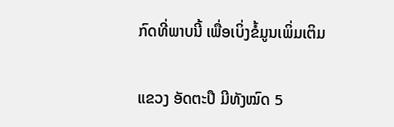ກົດທີ່ພາບນີ້ ເພື່ອເບິ່ງຂໍ້ມູນເພິ່ມເຕິມ

ແຂວງ ອັດຕະປື ມີທັງໝົດ 5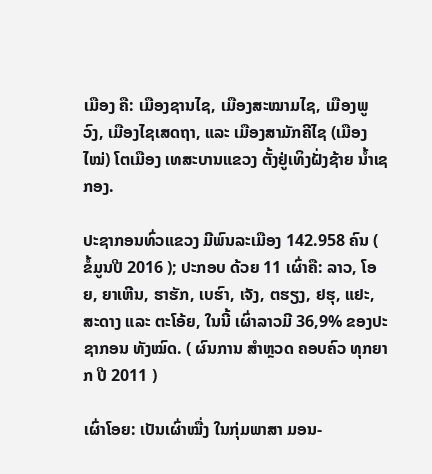ເມືອງ ຄື: ເມືອງຊານໄຊ, ເມືອງສະໝາມໄຊ, ເມືອງພູວົງ, ເມືອງໄຊເສດຖາ, ແລະ ເມືອງສາມັກຄີໄຊ (ເມືອງໄໝ່) ໂຕເມືອງ ເທສະບານແຂວງ ຕັ້ງຢູ່ເທິງຝັ່ງຊ້າຍ ນໍ້າເຊກອງ.

ປະຊາກອນທົ່ວແຂວງ ມີພົນລະເມືອງ 142.958 ຄົນ ( ຂໍ້ມູນປີ 2016 ); ປະກອບ ດ້ວຍ 11 ເຜົ່າຄື: ລາວ, ໂອຍ, ຍາເຫີນ, ຮາຮັກ, ເບຮົາ, ເຈັງ, ຕຮຽງ, ຢຮຸ, ແຢະ, ສະດາງ ແລະ ຕະໂອ້ຍ, ໃນນີ້ ເຜົ່າລາວມີ 36,9% ຂອງປະຊາກອນ ທັງໝົດ. ( ຜົນການ ສໍາຫຼວດ ຄອບຄົວ ທຸກຍາກ ປີ 2011 )

ເຜົ່າໂອຍ: ເປັນເຜົ່າໝື່ງ ໃນກຸ່ມພາສາ ມອນ-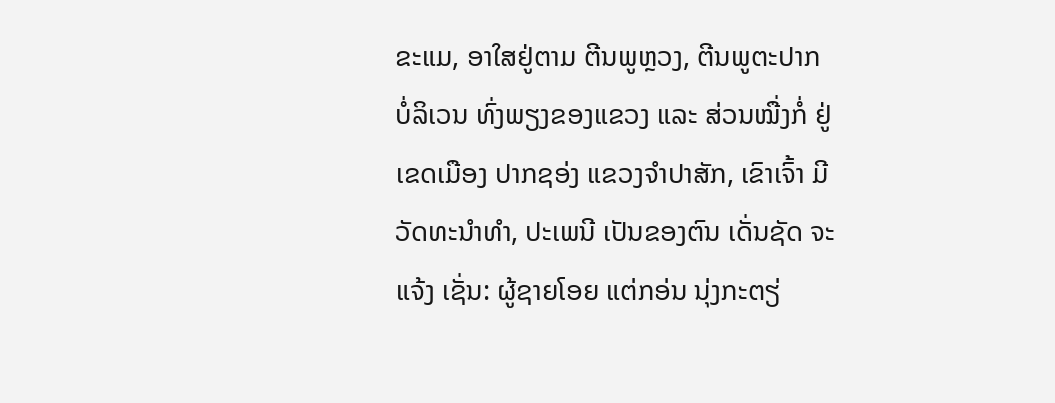ຂະແມ, ອາໃສຢູ່ຕາມ ຕີນພູຫຼວງ, ຕີນພູຕະປາກ ບໍ່ລິເວນ ທົ່ງພຽງຂອງແຂວງ ແລະ ສ່ວນໝື່ງກໍ່ ຢູ່ເຂດເມືອງ ປາກຊອ່ງ ແຂວງຈໍາປາສັກ, ເຂົາເຈົ້າ ມີວັດທະນຳທໍາ, ປະເພນີ ເປັນຂອງຕົນ ເດັ່ນຊັດ ຈະແຈ້ງ ເຊັ່ນ: ຜູ້ຊາຍໂອຍ ແຕ່ກອ່ນ ນຸ່ງກະຕຽ່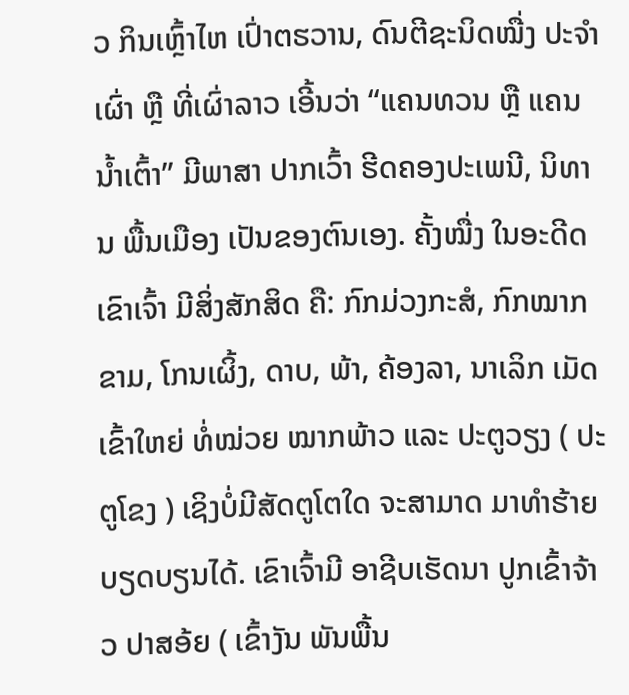ວ ກິນເຫຼົ້າໄຫ ເປົ່າຕຮວານ, ດົນຕີຊະນິດໝື່ງ ປະຈໍາເຜົ່າ ຫຼື ທີ່ເຜົ່າລາວ ເອີ້ນວ່າ “ແຄນທວນ ຫຼື ແຄນນໍ້າເຕົ້າ” ມີພາສາ ປາກເວົ້າ ຮີດຄອງປະເພນີ, ນິທານ ພື້ນເມືອງ ເປັນຂອງຕົນເອງ. ຄັ້ງໝື່ງ ໃນອະດີດ ເຂົາເຈົ້າ ມີສິ່ງສັກສິດ ຄື: ກົກມ່ວງກະສໍ, ກົກໝາກຂາມ, ໂກນເຜິ້ງ, ດາບ, ພ້າ, ຄ້ອງລາ, ນາເລິກ ເມັດເຂົ້າໃຫຍ່ ທໍ່ໝ່ວຍ ໝາກພ້າວ ແລະ ປະຕູວຽງ ( ປະຕູໂຂງ ) ເຊິງບໍ່ມີສັດຕູໂຕໃດ ຈະສາມາດ ມາທໍາຮ້າຍ ບຽດບຽນໄດ້. ເຂົາເຈົ້າມີ ອາຊີບເຮັດນາ ປູກເຂົ້າຈ້າວ ປາສອ້ຍ ( ເຂົ້າງັນ ພັນພື້ນ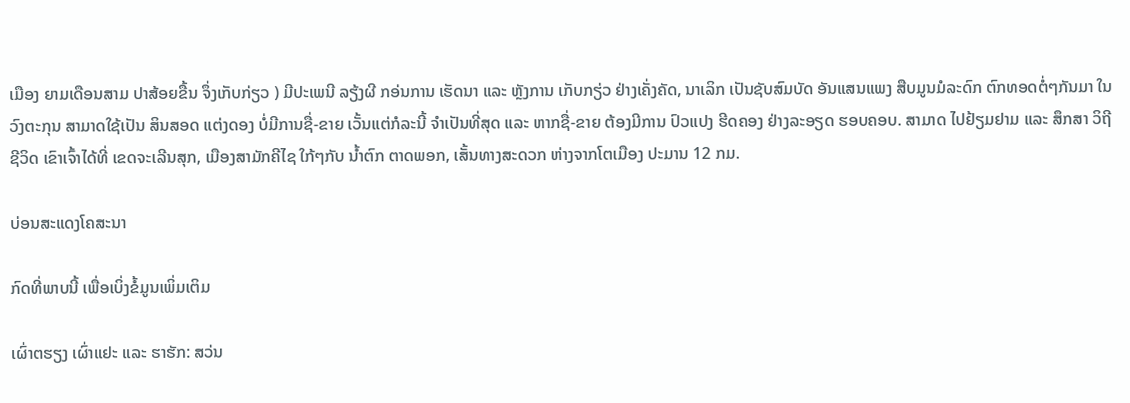ເມືອງ ຍາມເດືອນສາມ ປາສ້ອຍຂື້ນ ຈຶ່ງເກັບກ່ຽວ ) ມີປະເພນີ ລຽ້ງຜີ ກອ່ນການ ເຮັດນາ ແລະ ຫຼັງການ ເກັບກຽ່ວ ຢ່າງເຄັ່ງຄັດ, ນາເລິກ ເປັນຊັບສົມບັດ ອັນແສນແພງ ສືບມູນມໍລະດົກ ຕົກທອດຕໍ່ໆກັນມາ ໃນວົງຕະກຸນ ສາມາດໃຊ້ເປັນ ສິນສອດ ແຕ່ງດອງ ບໍ່ມີການຊື່-ຂາຍ ເວັ້ນແຕ່ກໍລະນີ້ ຈໍາເປັນທີ່ສຸດ ແລະ ຫາກຊື່-ຂາຍ ຕ້ອງມີການ ປົວແປງ ຮີດຄອງ ຢ່າງລະອຽດ ຮອບຄອບ. ສາມາດ ໄປຢ້ຽມຢາມ ແລະ ສຶກສາ ວິຖີຊີວິດ ເຂົາເຈົ້າໄດ້ທີ່ ເຂດຈະເລີນສຸກ, ເມືອງສາມັກຄີໄຊ ໃກ້ໆກັບ ນໍ້າຕົກ ຕາດພອກ, ເສັ້ນທາງສະດວກ ຫ່າງຈາກໂຕເມືອງ ປະມານ 12 ກມ.

ບ່ອນສະແດງໂຄສະນາ

ກົດທີ່ພາບນີ້ ເພື່ອເບິ່ງຂໍ້ມູນເພິ່ມເຕິມ

ເຜົ່າຕຮຽງ ເຜົ່າແຢະ ແລະ ຮາຮັກ: ສວ່ນ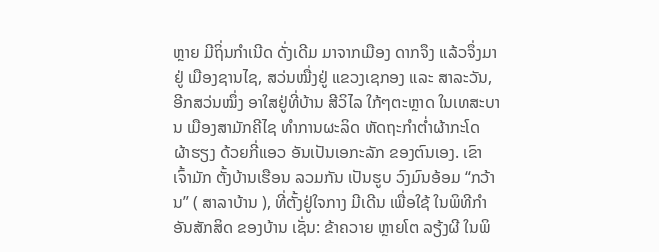ຫຼາຍ ມີຖິ່ນກໍາເນີດ ດັ່ງເດີມ ມາຈາກເມືອງ ດາກຈຶງ ແລ້ວຈຶ່ງມາຢູ່ ເມືອງຊານໄຊ, ສວ່ນໝື່ງຢູ່ ແຂວງເຊກອງ ແລະ ສາລະວັນ, ອີກສວ່ນໝຶ່ງ ອາໃສຢູ່ທີ່ບ້ານ ສີວິໄລ ໃກ້ໆຕະຫຼາດ ໃນເທສະບານ ເມືອງສາມັກຄີໄຊ ທໍາການຜະລິດ ຫັດຖະກໍາຕໍ່າຜ້າກະໂດ ຜ້າຮຽງ ດ້ວຍກີ່ແອວ ອັນເປັນເອກະລັກ ຂອງຕົນເອງ. ເຂົາເຈົ້າມັກ ຕັ້ງບ້ານເຮືອນ ລວມກັນ ເປັນຮູບ ວົງມົນອ້ອມ “ກວ້ານ” ( ສາລາບ້ານ ), ທີ່ຕັ້ງຢູ່ໃຈກາງ ມີເດີນ ເພື່ອໃຊ້ ໃນພິທີກໍາ ອັນສັກສິດ ຂອງບ້ານ ເຊັ່ນ: ຂ້າຄວາຍ ຫຼາຍໂຕ ລຽ້ງຜີ ໃນພິ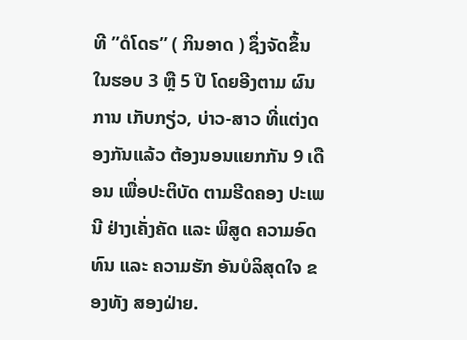ທີ ”ດໍໂດຣ” ( ກິນອາດ ) ຊຶ່ງຈັດຂຶ້ນ ໃນຮອບ 3 ຫຼື 5 ປີ ໂດຍອີງຕາມ ຜົນການ ເກັບກຽ່ວ, ບ່າວ-ສາວ ທີ່ແຕ່ງດອງກັນແລ້ວ ຕ້ອງນອນແຍກກັນ 9 ເດືອນ ເພື່ອປະຕິບັດ ຕາມຮີດຄອງ ປະເພນີ ຢ່າງເຄັ່ງຄັດ ແລະ ພິສູດ ຄວາມອົດທົນ ແລະ ຄວາມຮັກ ອັນບໍລິສຸດໃຈ ຂອງທັງ ສອງຝ່າຍ.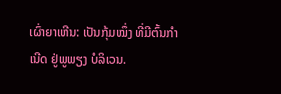ເຜົ່າຍາເຫີນ: ເປັນກຸ້ມໝຶ່ງ ທີ່ມີຕົ້ນກໍາເນີດ ຢູ່ພູພຽງ ບໍລິເວນ.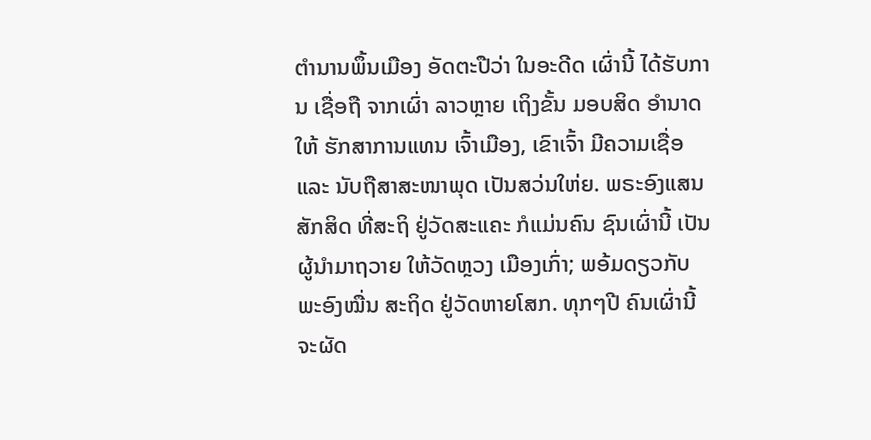ຕໍານານພຶ້ນເມືອງ ອັດຕະປືວ່າ ໃນອະດີດ ເຜົ່ານີ້ ໄດ້ຮັບການ ເຊື່ອຖື ຈາກເຜົ່າ ລາວຫຼາຍ ເຖິງຂັ້ນ ມອບສິດ ອໍານາດໃຫ້ ຮັກສາການແທນ ເຈົ້າເມືອງ, ເຂົາເຈົ້າ ມີຄວາມເຊື່ອ ແລະ ນັບຖືສາສະໜາພຸດ ເປັນສວ່ນໃຫ່ຍ. ພຣະອົງແສນ ສັກສິດ ທີ່ສະຖິ ຢູ່ວັດສະແຄະ ກໍແມ່ນຄົນ ຊົນເຜົ່ານີ້ ເປັນຜູ້ນໍາມາຖວາຍ ໃຫ້ວັດຫຼວງ ເມືອງເກົ່າ; ພອ້ມດຽວກັບ ພະອົງໝື່ນ ສະຖິດ ຢູ່ວັດຫາຍໂສກ. ທຸກໆປີ ຄົນເຜົ່ານີ້ ຈະຜັດ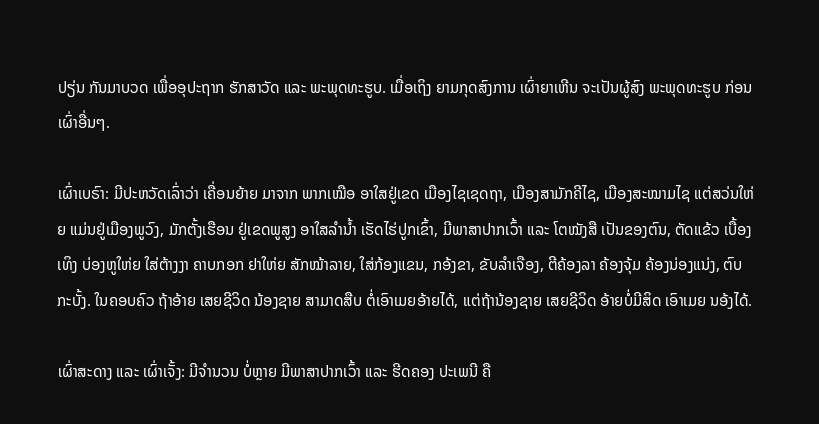ປຽ່ນ ກັນມາບວດ ເພື່ອອຸປະຖາກ ຮັກສາວັດ ແລະ ພະພຸດທະຮູບ. ເມື່ອເຖິງ ຍາມກຸດສົງການ ເຜົ່າຍາເຫີນ ຈະເປັນຜູ້ສົງ ພະພຸດທະຮູບ ກ່ອນເຜົ່າອື່ນໆ.

ເຜົ່າເບຣົາ: ມີປະຫວັດເລົ່າວ່າ ເຄື່ອນຍ້າຍ ມາຈາກ ພາກເໝືອ ອາໃສຢູ່ເຂດ ເມືອງໄຊເຊດຖາ, ເມືອງສາມັກຄີໄຊ, ເມືອງສະໝາມໄຊ ແຕ່ສວ່ນໃຫ່ຍ ແມ່ນຢູ່ເມືອງພູວົງ, ມັກຕັ້ງເຮືອນ ຢູ່ເຂດພູສູງ ອາໃສລໍານໍ້າ ເຮັດໄຮ່ປູກເຂົ້າ, ມີພາສາປາກເວົ້າ ແລະ ໂຕໝັງສື ເປັນຂອງຕົນ, ຕັດແຂ້ວ ເບື້ອງເທິງ ບ່ອງຫູໃຫ່ຍ ໃສ່ຕ້າງງາ ຄາບກອກ ຢາໃຫ່ຍ ສັກໝ້າລາຍ, ໃສ່ກ້ອງແຂນ, ກອ້ງຂາ, ຂັບລໍາເຈືອງ, ຕີຄ້ອງລາ ຄ້ອງຈຸ້ມ ຄ້ອງນ່ອງແນ່ງ, ຕົບກະບັ້ງ. ໃນຄອບຄົວ ຖ້າອ້າຍ ເສຍຊີວິດ ນ້ອງຊາຍ ສາມາດສືບ ຕໍ່ເອົາເມຍອ້າຍໄດ້, ແຕ່ຖ້ານ້ອງຊາຍ ເສຍຊີວິດ ອ້າຍບໍ່ມີສິດ ເອົາເມຍ ນອ້ງໄດ້.

ເຜົ່າສະດາງ ແລະ ເຜົ່າເຈັ້ງ: ມີຈໍານວນ ບໍ່ຫຼາຍ ມີພາສາປາກເວົ້າ ແລະ ຮີດຄອງ ປະເພນີ ຄື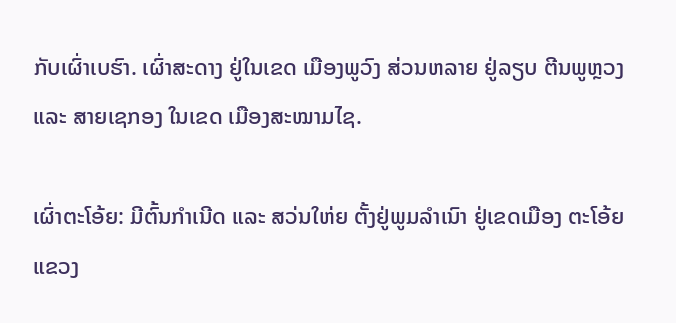ກັບເຜົ່າເບຮົາ. ເຜົ່າສະດາງ ຢູ່ໃນເຂດ ເມືອງພູວົງ ສ່ວນຫລາຍ ຢູ່ລຽບ ຕີນພູຫຼວງ ແລະ ສາຍເຊກອງ ໃນເຂດ ເມືອງສະໝາມໄຊ.

ເຜົ່າຕະໂອ້ຍ: ມີຕົ້ນກໍາເນີດ ແລະ ສວ່ນໃຫ່ຍ ຕັ້ງຢູ່ພູມລໍາເນົາ ຢູ່ເຂດເມືອງ ຕະໂອ້ຍ ແຂວງ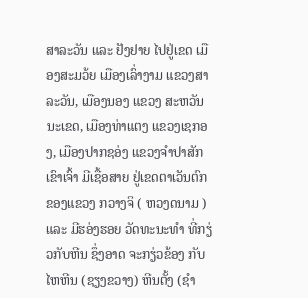ສາລະວັນ ແລະ ຢັງຢາຍ ໄປຢູ່ເຂດ ເມືອງສະມວ້ຍ ເມືອງເລົ່າງາມ ແຂວງສາລະວັນ, ເມືອງນອງ ແຂວງ ສະຫວັນນະເຂດ, ເມືອງທ່າແຕງ ແຂວງເຊກອງ, ເມືອງປາກຊອ່ງ ແຂວງຈຳປາສັກ ເຂົາເຈົ້າ ມີເຊື້ອສາຍ ຢູ່ເຂດຕາເວັນຕົກ ຂອງແຂວງ ກວາງຈິ ( ຫວງດນາມ ) ແລະ ມີຮອ່ງຮອຍ ວັດທະນະທຳ ທີ່ກຽ່ວກັບຫີນ ຊຶ່ງອາດ ຈະກຽ່ວຂ້ອງ ກັບໄຫຫີນ (ຊຽງຂວາງ) ຫີນຕັ້ງ (ຊຳ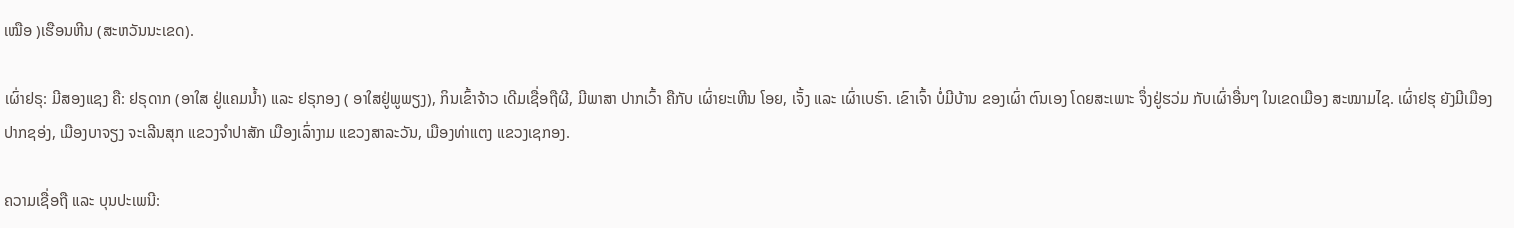ເໝືອ )ເຮືອນຫີນ (ສະຫວັນນະເຂດ).

ເຜົ່າຢຣຸ: ມີສອງແຊງ ຄື: ຢຣຸດາກ (ອາໃສ ຢູ່ແຄມນໍ້າ) ແລະ ຢຣຸກອງ ( ອາໃສຢູ່ພູພຽງ), ກິນເຂົ້າຈ້າວ ເດີມເຊື່ອຖືຜີ, ມີພາສາ ປາກເວົ້າ ຄືກັບ ເຜົ່າຍະເຫີນ ໂອຍ, ເຈັ້ງ ແລະ ເຜົ່າເບຮົາ. ເຂົາເຈົ້າ ບໍ່ມີບ້ານ ຂອງເຜົ່າ ຕົນເອງ ໂດຍສະເພາະ ຈຶ່ງຢູ່ຮວ່ມ ກັບເຜົ່າອື່ນໆ ໃນເຂດເມືອງ ສະໝາມໄຊ. ເຜົ່າຢຮຸ ຍັງມີເມືອງ ປາກຊອ່ງ, ເມືອງບາຈຽງ ຈະເລີນສຸກ ແຂວງຈຳປາສັກ ເມືອງເລົ່າງາມ ແຂວງສາລະວັນ, ເມືອງທ່າແຕງ ແຂວງເຊກອງ.

ຄວາມເຊື່ອຖື ແລະ ບຸນປະເພນີ: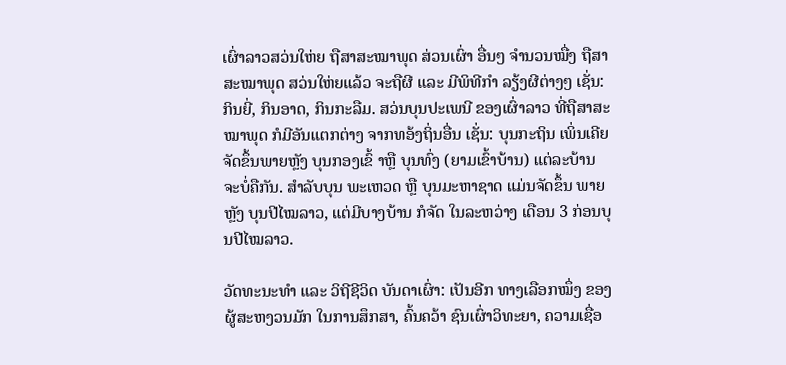ເຜົ່າລາວສວ່ນໃຫ່ຍ ຖືສາສະໝາພຸດ ສ່ວນເຜົ່າ ອື່ນໆ ຈໍານວນໝື່ງ ຖືສາສະໝາພຸດ ສວ່ນໃຫ່ຍແລ້ວ ຈະຖືຜີ ແລະ ມີພິທີກໍາ ລຽ້ງຜີຕ່າງໆ ເຊັ່ນ: ກິນຍີ່, ກິນອາດ, ກິນກະລືມ. ສວ່ນບຸນປະເພນີ ຂອງເຜົ່າລາວ ທີ່ຖືສາສະໝາພຸດ ກໍມີອັນແຕກຕ່າງ ຈາກທອ້ງຖິ່ນອື່ນ ເຊັ່ນ: ບຸນກະຖິນ ເພິ່ນເຄີຍ ຈັດຂຶ້ນພາຍຫຼັງ ບຸນກອງເຂົ້ າຫຼື ບຸນທົ່ງ (ຍາມເຂົ້າບ້ານ) ແຕ່ລະບ້ານ ຈະບໍ່ຄືກັນ. ສຳລັບບຸນ ພະເຫວດ ຫຼື ບຸນມະຫາຊາດ ແມ່ນຈັດຂຶ້ນ ພາຍຫຼັງ ບຸນປີໄໝລາວ, ແຕ່ມີບາງບ້ານ ກໍຈັດ ໃນລະຫວ່າງ ເດືອນ 3 ກ່ອນບຸນປີໄໝລາວ.

ວັດທະນະທຳ ແລະ ວິຖີຊີວິດ ບັນດາເຜົ່າ: ເປັນອີກ ທາງເລືອກໝຶ່ງ ຂອງຜູ້ສະຫງວນມັກ ໃນການສຶກສາ, ຄົ້ນຄວ້າ ຊົນເຜົ່າວິທະຍາ, ຄວາມເຊື່ອ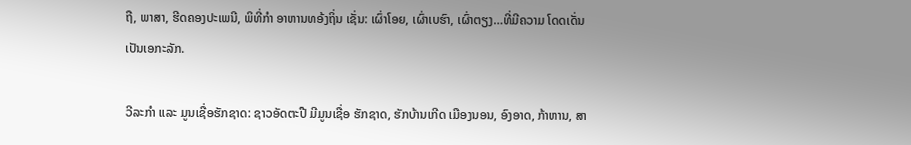ຖື, ພາສາ, ຮີດຄອງປະເພນີ, ພິທີ່ກຳ ອາຫານທອ້ງຖິ່ນ ເຊັ່ນ: ເຜົ່າໂອຍ, ເຜົ່າເບຮົາ, ເຜົ່າຕຽງ…ທີ່ມີຄວາມ ໂດດເດັ່ນ ເປັນເອກະລັກ.

ວີລະກຳ ແລະ ມູນເຊື່ອຮັກຊາດ: ຊາວອັດຕະປື ມີມູນເຊື່ອ ຮັກຊາດ, ຮັກບ້ານເກີດ ເມືອງນອນ, ອົງອາດ, ກ້າຫານ, ສາ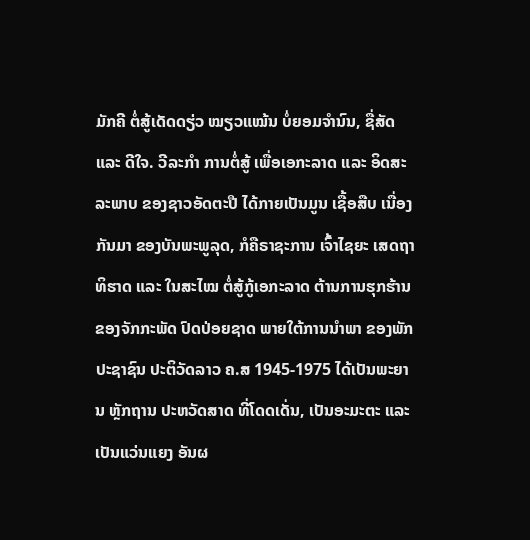ມັກຄີ ຕໍ່ສູ້ເດັດດຽ່ວ ໝຽວແໝ້ນ ບໍ່ຍອມຈຳນົນ, ຊື່ສັດ ແລະ ດີໃຈ. ວີລະກຳ ການຕໍ່ສູ້ ເພື່ອເອກະລາດ ແລະ ອິດສະລະພາບ ຂອງຊາວອັດຕະປື ໄດ້ກາຍເປັນມູນ ເຊື້ອສືບ ເນື່ອງກັນມາ ຂອງບັນພະພູລຸດ, ກໍຄືຣາຊະການ ເຈົ້າໄຊຍະ ເສດຖາທິຮາດ ແລະ ໃນສະໄໝ ຕໍ່ສູ້ກູ້ເອກະລາດ ຕ້ານການຮຸກຮ້ານ ຂອງຈັກກະພັດ ປົດປ່ອຍຊາດ ພາຍໃຕ້ການນຳພາ ຂອງພັກປະຊາຊົນ ປະຕິວັດລາວ ຄ.ສ 1945-1975 ໄດ້ເປັນພະຍານ ຫຼັກຖານ ປະຫວັດສາດ ທີ່ໂດດເດັ່ນ, ເປັນອະມະຕະ ແລະ ເປັນແວ່ນແຍງ ອັນຜ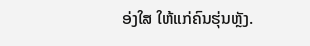ອ່ງໃສ ໃຫ້ແກ່ຄົນຮຸ່ນຫຼັງ.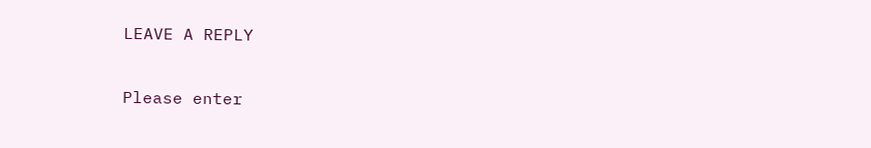LEAVE A REPLY

Please enter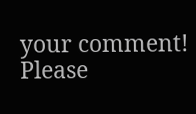your comment!
Please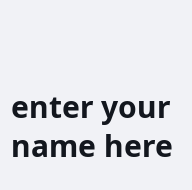enter your name here